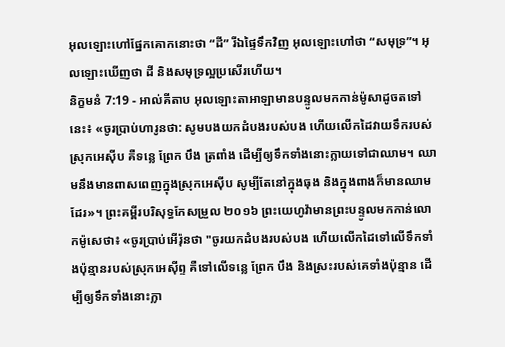អុលឡោះហៅផ្នែកគោកនោះថា “ដី” រីឯផ្ទៃទឹកវិញ អុលឡោះហៅថា “សមុទ្រ”។ អុលឡោះឃើញថា ដី និងសមុទ្រល្អប្រសើរហើយ។
និក្ខមនំ 7:19 - អាល់គីតាប អុលឡោះតាអាឡាមានបន្ទូលមកកាន់ម៉ូសាដូចតទៅនេះ៖ «ចូរប្រាប់ហារូនថា: សូមបងយកដំបងរបស់បង ហើយលើកដៃវាយទឹករបស់ស្រុកអេស៊ីប គឺទន្លេ ព្រែក បឹង ត្រពាំង ដើម្បីឲ្យទឹកទាំងនោះក្លាយទៅជាឈាម។ ឈាមនឹងមានពាសពេញក្នុងស្រុកអេស៊ីប សូម្បីតែនៅក្នុងធុង និងក្នុងពាងក៏មានឈាមដែរ»។ ព្រះគម្ពីរបរិសុទ្ធកែសម្រួល ២០១៦ ព្រះយេហូវ៉ាមានព្រះបន្ទូលមកកាន់លោកម៉ូសេថា៖ «ចូរប្រាប់អើរ៉ុនថា "ចូរយកដំបងរបស់បង ហើយលើកដៃទៅលើទឹកទាំងប៉ុន្មានរបស់ស្រុកអេស៊ីព្ទ គឺទៅលើទន្លេ ព្រែក បឹង និងស្រះរបស់គេទាំងប៉ុន្មាន ដើម្បីឲ្យទឹកទាំងនោះក្លា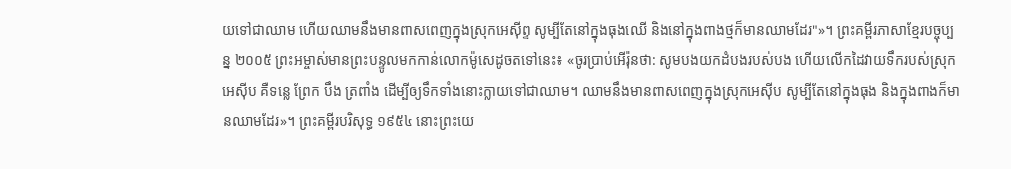យទៅជាឈាម ហើយឈាមនឹងមានពាសពេញក្នុងស្រុកអេស៊ីព្ទ សូម្បីតែនៅក្នុងធុងឈើ និងនៅក្នុងពាងថ្មក៏មានឈាមដែរ"»។ ព្រះគម្ពីរភាសាខ្មែរបច្ចុប្បន្ន ២០០៥ ព្រះអម្ចាស់មានព្រះបន្ទូលមកកាន់លោកម៉ូសេដូចតទៅនេះ៖ «ចូរប្រាប់អើរ៉ុនថា: សូមបងយកដំបងរបស់បង ហើយលើកដៃវាយទឹករបស់ស្រុកអេស៊ីប គឺទន្លេ ព្រែក បឹង ត្រពាំង ដើម្បីឲ្យទឹកទាំងនោះក្លាយទៅជាឈាម។ ឈាមនឹងមានពាសពេញក្នុងស្រុកអេស៊ីប សូម្បីតែនៅក្នុងធុង និងក្នុងពាងក៏មានឈាមដែរ»។ ព្រះគម្ពីរបរិសុទ្ធ ១៩៥៤ នោះព្រះយេ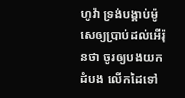ហូវ៉ា ទ្រង់បង្គាប់ម៉ូសេឲ្យប្រាប់ដល់អើរ៉ុនថា ចូរឲ្យបងយកដំបង លើកដៃទៅ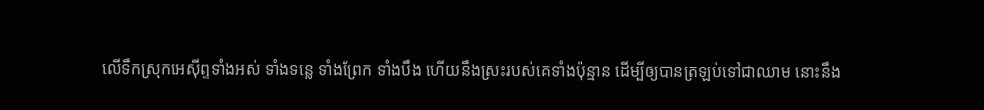លើទឹកស្រុកអេស៊ីព្ទទាំងអស់ ទាំងទន្លេ ទាំងព្រែក ទាំងបឹង ហើយនឹងស្រះរបស់គេទាំងប៉ុន្មាន ដើម្បីឲ្យបានត្រឡប់ទៅជាឈាម នោះនឹង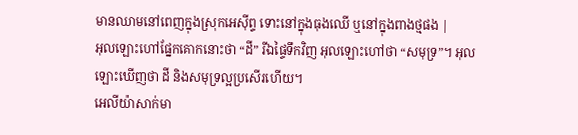មានឈាមនៅពេញក្នុងស្រុកអេស៊ីព្ទ ទោះនៅក្នុងធុងឈើ ឬនៅក្នុងពាងថ្មផង |
អុលឡោះហៅផ្នែកគោកនោះថា “ដី” រីឯផ្ទៃទឹកវិញ អុលឡោះហៅថា “សមុទ្រ”។ អុលឡោះឃើញថា ដី និងសមុទ្រល្អប្រសើរហើយ។
អេលីយ៉ាសាក់មា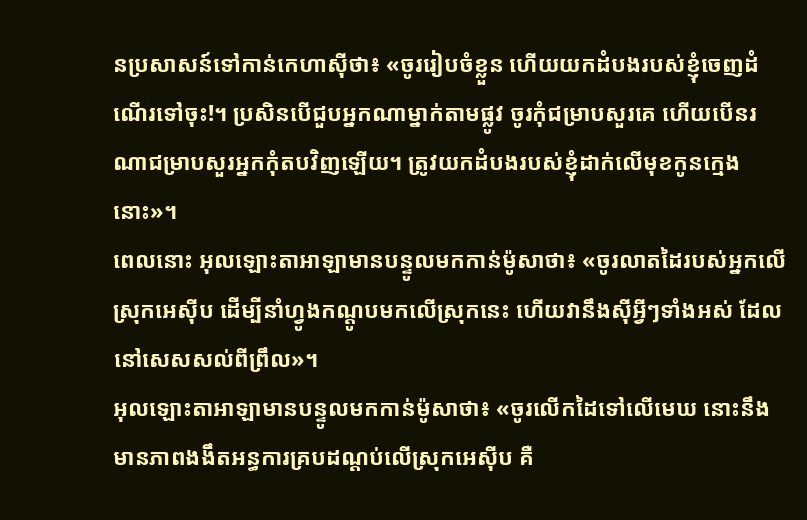នប្រសាសន៍ទៅកាន់កេហាស៊ីថា៖ «ចូររៀបចំខ្លួន ហើយយកដំបងរបស់ខ្ញុំចេញដំណើរទៅចុះ!។ ប្រសិនបើជួបអ្នកណាម្នាក់តាមផ្លូវ ចូរកុំជម្រាបសួរគេ ហើយបើនរណាជម្រាបសួរអ្នកកុំតបវិញឡើយ។ ត្រូវយកដំបងរបស់ខ្ញុំដាក់លើមុខកូនក្មេងនោះ»។
ពេលនោះ អុលឡោះតាអាឡាមានបន្ទូលមកកាន់ម៉ូសាថា៖ «ចូរលាតដៃរបស់អ្នកលើស្រុកអេស៊ីប ដើម្បីនាំហ្វូងកណ្តូបមកលើស្រុកនេះ ហើយវានឹងស៊ីអ្វីៗទាំងអស់ ដែលនៅសេសសល់ពីព្រឹល»។
អុលឡោះតាអាឡាមានបន្ទូលមកកាន់ម៉ូសាថា៖ «ចូរលើកដៃទៅលើមេឃ នោះនឹងមានភាពងងឹតអន្ធការគ្របដណ្តប់លើស្រុកអេស៊ីប គឺ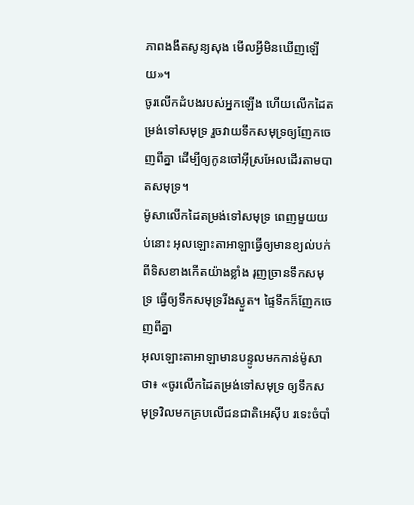ភាពងងឹតសូន្យសុង មើលអ្វីមិនឃើញឡើយ»។
ចូរលើកដំបងរបស់អ្នកឡើង ហើយលើកដៃតម្រង់ទៅសមុទ្រ រួចវាយទឹកសមុទ្រឲ្យញែកចេញពីគ្នា ដើម្បីឲ្យកូនចៅអ៊ីស្រអែលដើរតាមបាតសមុទ្រ។
ម៉ូសាលើកដៃតម្រង់ទៅសមុទ្រ ពេញមួយយប់នោះ អុលឡោះតាអាឡាធ្វើឲ្យមានខ្យល់បក់ពីទិសខាងកើតយ៉ាងខ្លាំង រុញច្រានទឹកសមុទ្រ ធ្វើឲ្យទឹកសមុទ្ររីងស្ងួត។ ផ្ទៃទឹកក៏ញែកចេញពីគ្នា
អុលឡោះតាអាឡាមានបន្ទូលមកកាន់ម៉ូសាថា៖ «ចូរលើកដៃតម្រង់ទៅសមុទ្រ ឲ្យទឹកសមុទ្រវិលមកគ្របលើជនជាតិអេស៊ីប រទេះចំបាំ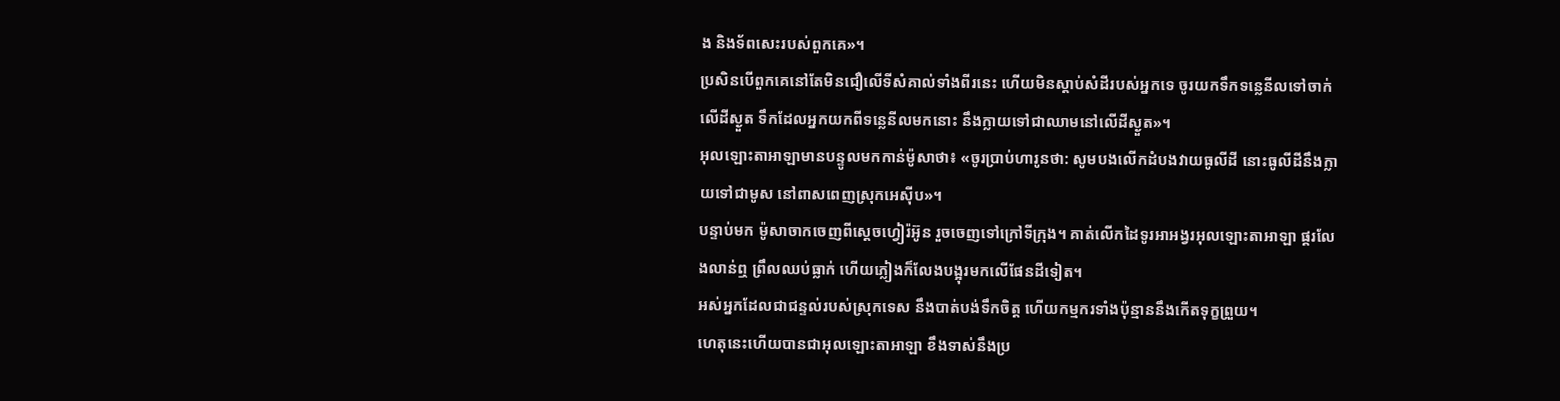ង និងទ័ពសេះរបស់ពួកគេ»។
ប្រសិនបើពួកគេនៅតែមិនជឿលើទីសំគាល់ទាំងពីរនេះ ហើយមិនស្តាប់សំដីរបស់អ្នកទេ ចូរយកទឹកទន្លេនីលទៅចាក់លើដីស្ងួត ទឹកដែលអ្នកយកពីទន្លេនីលមកនោះ នឹងក្លាយទៅជាឈាមនៅលើដីស្ងួត»។
អុលឡោះតាអាឡាមានបន្ទូលមកកាន់ម៉ូសាថា៖ «ចូរប្រាប់ហារូនថា: សូមបងលើកដំបងវាយធូលីដី នោះធូលីដីនឹងក្លាយទៅជាមូស នៅពាសពេញស្រុកអេស៊ីប»។
បន្ទាប់មក ម៉ូសាចាកចេញពីស្តេចហ្វៀរ៉អ៊ូន រួចចេញទៅក្រៅទីក្រុង។ គាត់លើកដៃទូរអាអង្វរអុលឡោះតាអាឡា ផ្គរលែងលាន់ឮ ព្រឹលឈប់ធ្លាក់ ហើយភ្លៀងក៏លែងបង្អុរមកលើផែនដីទៀត។
អស់អ្នកដែលជាជន្ទល់របស់ស្រុកទេស នឹងបាត់បង់ទឹកចិត្ត ហើយកម្មករទាំងប៉ុន្មាននឹងកើតទុក្ខព្រួយ។
ហេតុនេះហើយបានជាអុលឡោះតាអាឡា ខឹងទាស់នឹងប្រ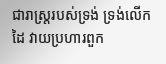ជារាស្ត្ររបស់ទ្រង់ ទ្រង់លើកដៃ វាយប្រហារពួក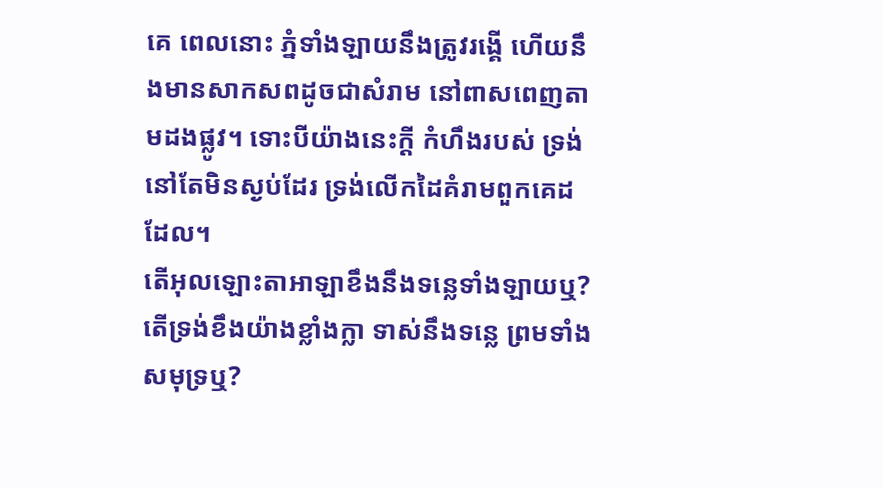គេ ពេលនោះ ភ្នំទាំងឡាយនឹងត្រូវរង្គើ ហើយនឹងមានសាកសពដូចជាសំរាម នៅពាសពេញតាមដងផ្លូវ។ ទោះបីយ៉ាងនេះក្ដី កំហឹងរបស់ ទ្រង់នៅតែមិនស្ងប់ដែរ ទ្រង់លើកដៃគំរាមពួកគេដដែល។
តើអុលឡោះតាអាឡាខឹងនឹងទន្លេទាំងឡាយឬ? តើទ្រង់ខឹងយ៉ាងខ្លាំងក្លា ទាស់នឹងទន្លេ ព្រមទាំងសមុទ្រឬ?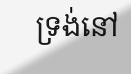ទ្រង់នៅ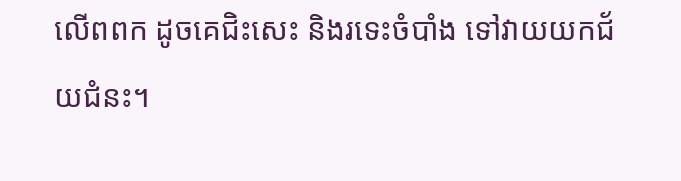លើពពក ដូចគេជិះសេះ និងរទេះចំបាំង ទៅវាយយកជ័យជំនះ។